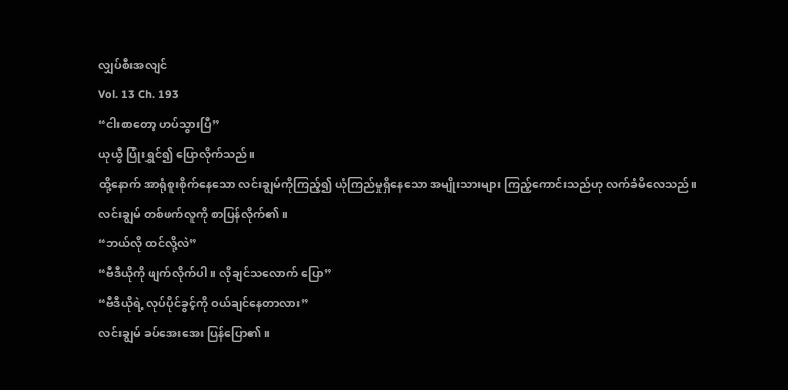လျှပ်စီးအလျင်
Vol. 13 Ch. 193
“ငါးစာတော့ ဟပ်သွားပြီ”
ယုယွီ ပြုံးရွှင်၍ ပြောလိုက်သည်။
ထို့နောက် အာရုံစူးစိုက်နေသော လင်းချွမ်ကိုကြည့်၍ ယုံကြည်မှုရှိနေသော အမျိုးသားများ ကြည့်ကောင်းသည်ဟု လက်ခံမိလေသည်။
လင်းချွမ် တစ်ဖက်လူကို စာပြန်လိုက်၏။
“ဘယ်လို ထင်လို့လဲ”
“ဗီဒီယိုကို ဖျက်လိုက်ပါ။ လိုချင်သလောက် ပြော”
“ဗီဒီယိုရဲ့ လုပ်ပိုင်ခွင့်ကို ဝယ်ချင်နေတာလား”
လင်းချွမ် ခပ်အေးအေး ပြန်ပြော၏။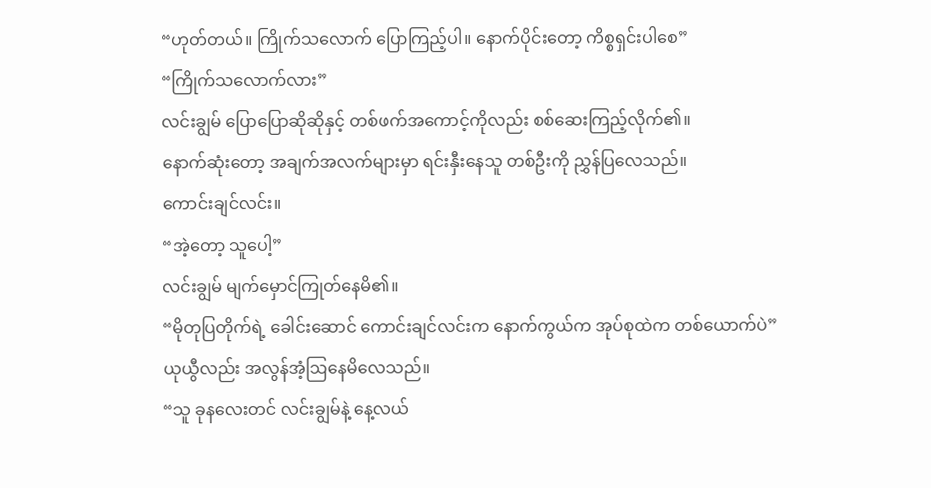“ဟုတ်တယ်။ ကြိုက်သလောက် ပြောကြည့်ပါ။ နောက်ပိုင်းတော့ ကိစ္စရှင်းပါစေ”
“ကြိုက်သလောက်လား”
လင်းချွမ် ပြောပြောဆိုဆိုနှင့် တစ်ဖက်အကောင့်ကိုလည်း စစ်ဆေးကြည့်လိုက်၏။
နောက်ဆုံးတော့ အချက်အလက်များမှာ ရင်းနှီးနေသူ တစ်ဦးကို ညွှန်ပြလေသည်။
ကောင်းချင်လင်း။
“အဲ့တော့ သူပေါ့”
လင်းချွမ် မျက်မှောင်ကြုတ်နေမိ၏။
“မိုတုပြတိုက်ရဲ့ ခေါင်းဆောင် ကောင်းချင်လင်းက နောက်ကွယ်က အုပ်စုထဲက တစ်ယောက်ပဲ”
ယုယွီလည်း အလွန်အံ့ဩနေမိလေသည်။
“သူ ခုနလေးတင် လင်းချွမ်နဲ့ နေ့လယ်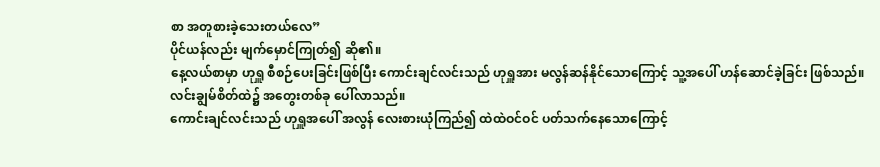စာ အတူစားခဲ့သေးတယ်လေ”
ပိုင်ယန်လည်း မျက်မှောင်ကြုတ်၍ ဆို၏။
နေ့လယ်စာမှာ ဟုရှူ စီစဉ်ပေးခြင်းဖြစ်ပြီး ကောင်းချင်လင်းသည် ဟုရှူအား မလွန်ဆန်နိုင်သောကြောင့် သူ့အပေါ် ဟန်ဆောင်ခဲ့ခြင်း ဖြစ်သည်။
လင်းချွမ်စိတ်ထဲ၌ အတွေးတစ်ခု ပေါ်လာသည်။
ကောင်းချင်လင်းသည် ဟုရှူအပေါ် အလွန် လေးစားယုံကြည်၍ ထဲထဲဝင်ဝင် ပတ်သက်နေသောကြောင့်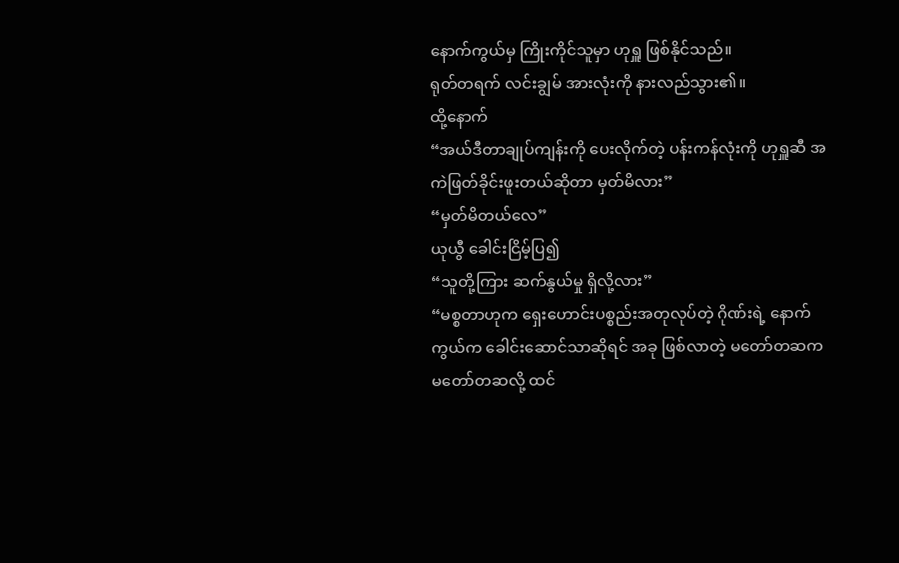နောက်ကွယ်မှ ကြိုးကိုင်သူမှာ ဟုရှူ ဖြစ်နိုင်သည်။
ရုတ်တရက် လင်းချွမ် အားလုံးကို နားလည်သွား၏။
ထို့နောက်
“အယ်ဒီတာချုပ်ကျန်းကို ပေးလိုက်တဲ့ ပန်းကန်လုံးကို ဟုရှူဆီ အကဲဖြတ်ခိုင်းဖူးတယ်ဆိုတာ မှတ်မိလား”
“မှတ်မိတယ်လေ”
ယုယွီ ခေါင်းငြိမ့်ပြ၍
“သူတို့ကြား ဆက်နွယ်မှု ရှိလို့လား”
“မစ္စတာဟုက ရှေးဟောင်းပစ္စည်းအတုလုပ်တဲ့ ဂိုဏ်းရဲ့ နောက်ကွယ်က ခေါင်းဆောင်သာဆိုရင် အခု ဖြစ်လာတဲ့ မတော်တဆက မတော်တဆလို့ ထင်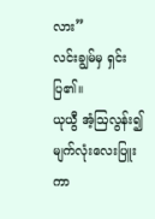လား”
လင်းချွမ်မှ ရှင်းပြ၏။
ယုယွီ အံ့ဩလွန်း၍ မျက်လုံးလေးပြူးကာ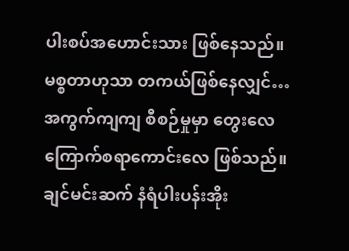ပါးစပ်အဟောင်းသား ဖြစ်နေသည်။
မစ္စတာဟုသာ တကယ်ဖြစ်နေလျှင်…
အကွက်ကျကျ စီစဉ်မှုမှာ တွေးလေ ကြောက်စရာကောင်းလေ ဖြစ်သည်။
ချင်မင်းဆက် နံရံပါးပန်းအိုး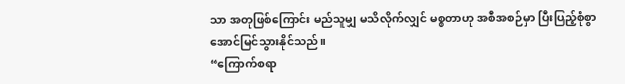သာ အတုဖြစ်ကြောင်း မည်သူမျှ မသိလိုက်လျှင် မစ္စတာဟု အစီအစဉ်မှာ ပြီးပြည့်စုံစွာ အောင်မြင်သွားနိုင်သည်။
“ကြောက်စရာ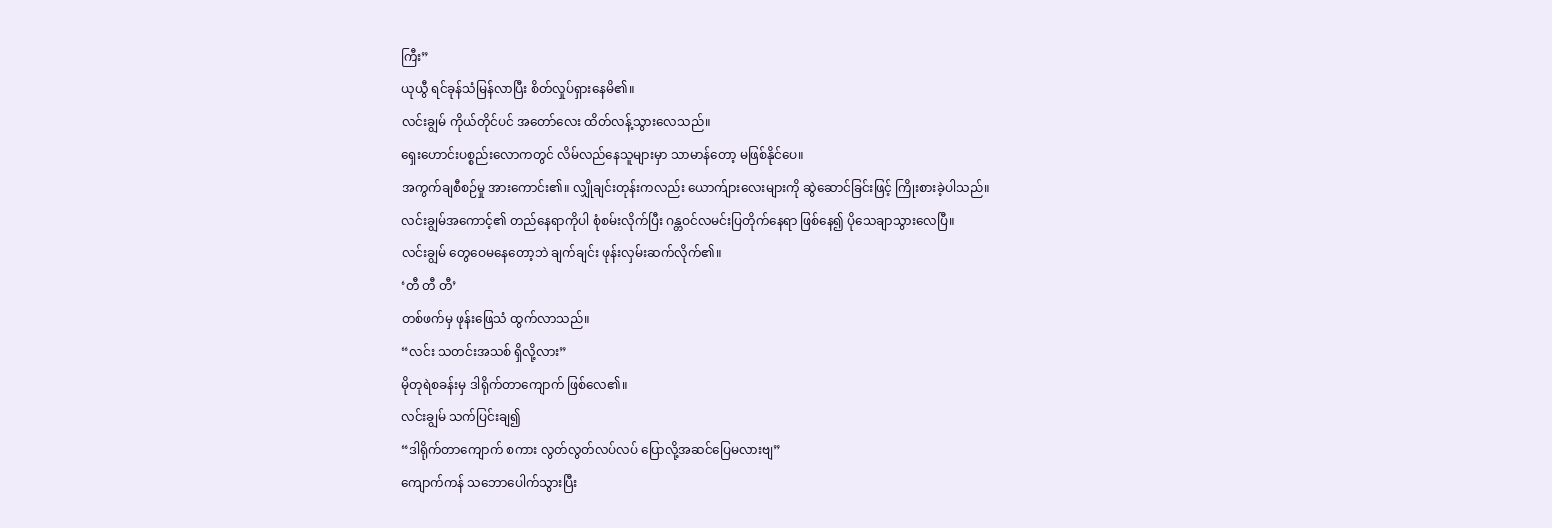ကြီး”
ယုယွီ ရင်ခုန်သံမြန်လာပြီး စိတ်လှုပ်ရှားနေမိ၏။
လင်းချွမ် ကိုယ်တိုင်ပင် အတော်လေး ထိတ်လန့်သွားလေသည်။
ရှေးဟောင်းပစ္စည်းလောကတွင် လိမ်လည်နေသူများမှာ သာမာန်တော့ မဖြစ်နိုင်ပေ။
အကွက်ချစီစဉ်မှု အားကောင်း၏။ လျှိုချင်းတုန်းကလည်း ယောက်ျားလေးများကို ဆွဲဆောင်ခြင်းဖြင့် ကြိုးစားခဲ့ပါသည်။
လင်းချွမ်အကောင့်၏ တည်နေရာကိုပါ စုံစမ်းလိုက်ပြီး ဂန္တဝင်လမင်းပြတိုက်နေရာ ဖြစ်နေ၍ ပိုသေချာသွားလေပြီ။
လင်းချွမ် တွေဝေမနေတော့ဘဲ ချက်ချင်း ဖုန်းလှမ်းဆက်လိုက်၏။
‘တီ တီ တီ’
တစ်ဖက်မှ ဖုန်းဖြေသံ ထွက်လာသည်။
“လင်း သတင်းအသစ် ရှိလို့လား”
မိုတုရဲစခန်းမှ ဒါရိုက်တာကျောက် ဖြစ်လေ၏။
လင်းချွမ် သက်ပြင်းချ၍
“ဒါရိုက်တာကျောက် စကား လွတ်လွတ်လပ်လပ် ပြောလို့အဆင်ပြေမလားဗျ”
ကျောက်ကန် သဘောပေါက်သွားပြီး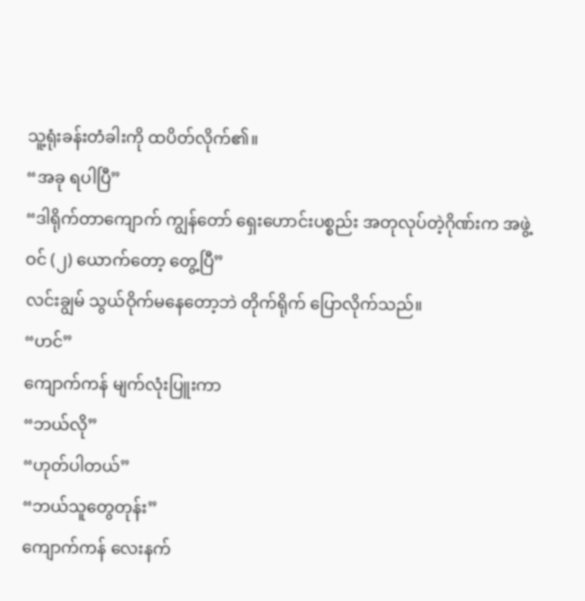သူ့ရုံးခန်းတံခါးကို ထပိတ်လိုက်၏။
“အခု ရပါပြီ”
“ဒါရိုက်တာကျောက် ကျွန်တော် ရှေးဟောင်းပစ္စည်း အတုလုပ်တဲ့ဂိုဏ်းက အဖွဲ့ဝင် (၂) ယောက်တော့ တွေ့ပြီ”
လင်းချွမ် သွယ်ဝိုက်မနေတော့ဘဲ တိုက်ရိုက် ပြောလိုက်သည်။
“ဟင်”
ကျောက်ကန် မျက်လုံးပြူးကာ
“ဘယ်လို”
“ဟုတ်ပါတယ်”
“ဘယ်သူတွေတုန်း”
ကျောက်ကန် လေးနက်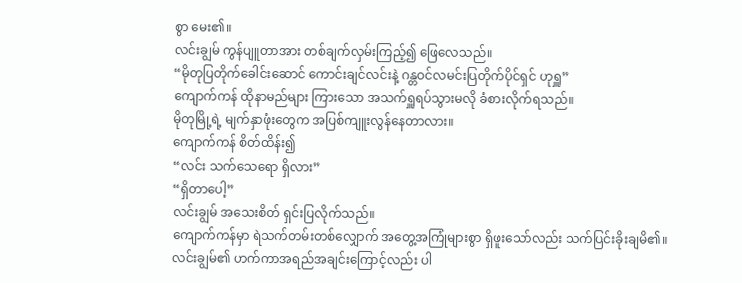စွာ မေး၏။
လင်းချွမ် ကွန်ပျူတာအား တစ်ချက်လှမ်းကြည့်၍ ဖြေလေသည်။
“မိုတုပြတိုက်ခေါင်းဆောင် ကောင်းချင်လင်းနဲ့ ဂန္တဝင်လမင်းပြတိုက်ပိုင်ရှင် ဟုရှူ”
ကျောက်ကန် ထိုနာမည်များ ကြားသော အသက်ရှူရပ်သွားမလို ခံစားလိုက်ရသည်။
မိုတုမြို့ရဲ့ မျက်နှာဖုံးတွေက အပြစ်ကျူးလွန်နေတာလား။
ကျောက်ကန် စိတ်ထိန်း၍
“လင်း သက်သေရော ရှိလား”
“ရှိတာပေါ့”
လင်းချွမ် အသေးစိတ် ရှင်းပြလိုက်သည်။
ကျောက်ကန်မှာ ရဲသက်တမ်းတစ်လျှောက် အတွေ့အကြုံများစွာ ရှိဖူးသော်လည်း သက်ပြင်းခိုးချမိ၏။
လင်းချွမ်၏ ဟက်ကာအရည်အချင်းကြောင့်လည်း ပါ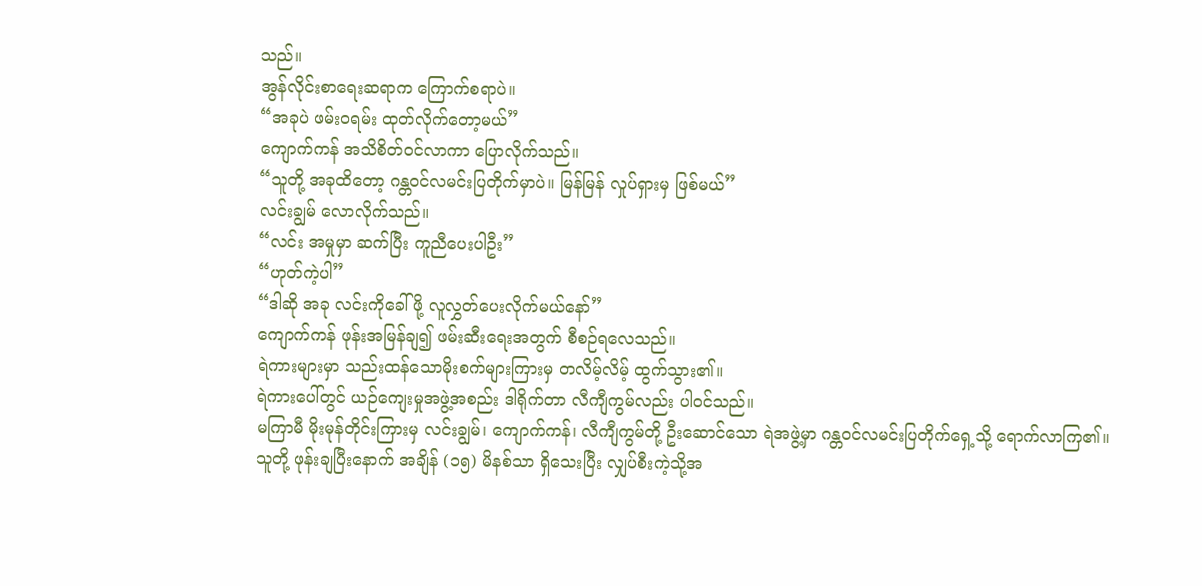သည်။
အွန်လိုင်းစာရေးဆရာက ကြောက်စရာပဲ။
“အခုပဲ ဖမ်းဝရမ်း ထုတ်လိုက်တော့မယ်”
ကျောက်ကန် အသိစိတ်ဝင်လာကာ ပြောလိုက်သည်။
“သူတို့ အခုထိတော့ ဂန္တဝင်လမင်းပြတိုက်မှာပဲ။ မြန်မြန် လှုပ်ရှားမှ ဖြစ်မယ်”
လင်းချွမ် လောလိုက်သည်။
“လင်း အမှုမှာ ဆက်ပြီး ကူညီပေးပါဦး”
“ဟုတ်ကဲ့ပါ”
“ဒါဆို အခု လင်းကိုခေါ်ဖို့ လူလွှတ်ပေးလိုက်မယ်နော်”
ကျောက်ကန် ဖုန်းအမြန်ချ၍ ဖမ်းဆီးရေးအတွက် စီစဉ်ရလေသည်။
ရဲကားများမှာ သည်းထန်သောမိုးစက်များကြားမှ တလိမ့်လိမ့် ထွက်သွား၏။
ရဲကားပေါ်တွင် ယဉ်ကျေးမှုအဖွဲ့အစည်း ဒါရိုက်တာ လီကျီကွမ်လည်း ပါဝင်သည်။
မကြာမီ မိုးမုန်တိုင်းကြားမှ လင်းချွမ်၊ ကျောက်ကန်၊ လီကျီကွမ်တို့ ဦးဆောင်သော ရဲအဖွဲ့မှာ ဂန္တဝင်လမင်းပြတိုက်ရှေ့သို့ ရောက်လာကြ၏။
သူတို့ ဖုန်းချပြီးနောက် အချိန် (၁၅) မိနစ်သာ ရှိသေးပြီး လျှပ်စီးကဲ့သို့အ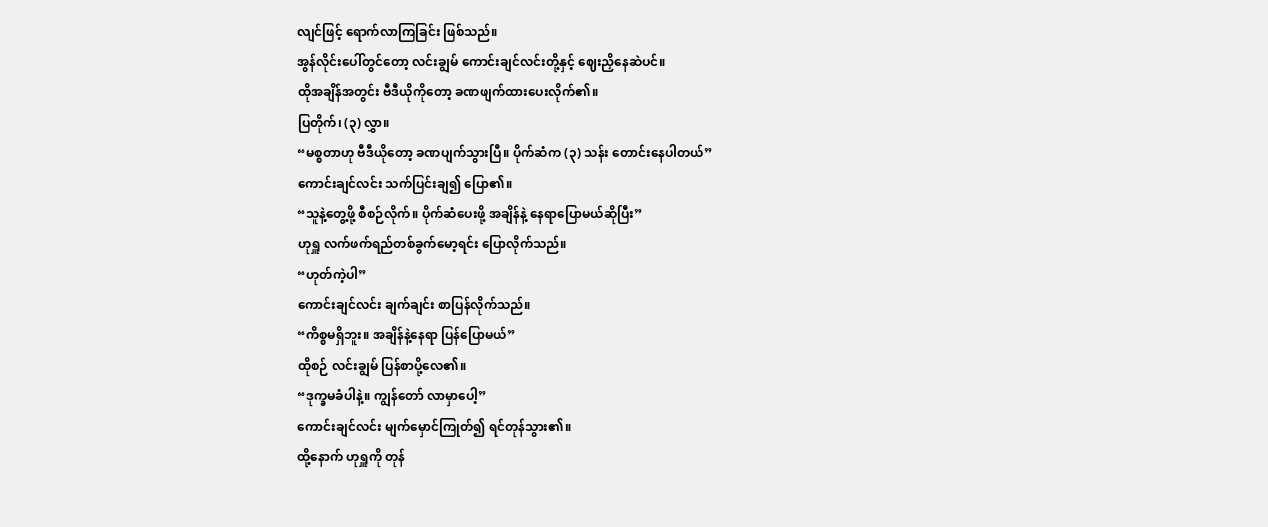လျင်ဖြင့် ရောက်လာကြခြင်း ဖြစ်သည်။
အွန်လိုင်းပေါ်တွင်တော့ လင်းချွမ် ကောင်းချင်လင်းတို့နှင့် ဈေးညှိနေဆဲပင်။
ထိုအချိန်အတွင်း ဗီဒီယိုကိုတော့ ခဏဖျက်ထားပေးလိုက်၏။
ပြတိုက်၊ (၃) လွှာ။
“မစ္စတာဟု ဗီဒီယိုတော့ ခဏပျက်သွားပြီ။ ပိုက်ဆံက (၃) သန်း တောင်းနေပါတယ်”
ကောင်းချင်လင်း သက်ပြင်းချ၍ ပြော၏။
“သူနဲ့တွေ့ဖို့ စီစဉ်လိုက်။ ပိုက်ဆံပေးဖို့ အချိန်နဲ့ နေရာပြောမယ်ဆိုပြီး”
ဟုရှူ လက်ဖက်ရည်တစ်ခွက်မော့ရင်း ပြောလိုက်သည်။
“ဟုတ်ကဲ့ပါ”
ကောင်းချင်လင်း ချက်ချင်း စာပြန်လိုက်သည်။
“ကိစ္စမရှိဘူး။ အချိန်နဲ့နေရာ ပြန်ပြောမယ်”
ထိုစဉ် လင်းချွမ် ပြန်စာပို့လေ၏။
“ဒုက္ခမခံပါနဲ့။ ကျွန်တော် လာမှာပေါ့”
ကောင်းချင်လင်း မျက်မှောင်ကြုတ်၍ ရင်တုန်သွား၏။
ထို့နောက် ဟုရှူကို တုန်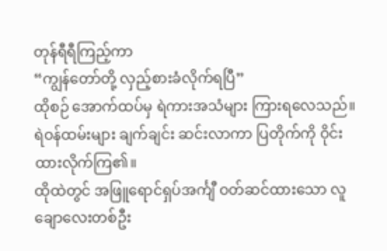တုန်ရီရီကြည့်ကာ
“ကျွန်တော်တို့ လှည့်စားခံလိုက်ရပြီ”
ထိုစဉ် အောက်ထပ်မှ ရဲကားအသံများ ကြားရလေသည်။
ရဲဝန်ထမ်းများ ချက်ချင်း ဆင်းလာကာ ပြတိုက်ကို ဝိုင်းထားလိုက်ကြ၏။
ထိုထဲတွင် အဖြူရောင်ရှပ်အင်္ကျီ ဝတ်ဆင်ထားသော လူချောလေးတစ်ဦး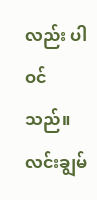လည်း ပါဝင်သည်။
လင်းချွမ်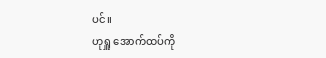ပင်။
ဟုရှူ အောက်ထပ်ကို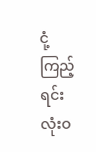ငုံ့ကြည့်ရင်း လုံးဝ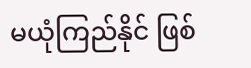မယုံကြည်နိုင် ဖြစ်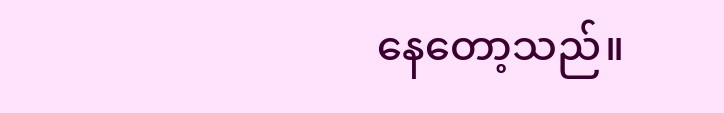နေတော့သည်။